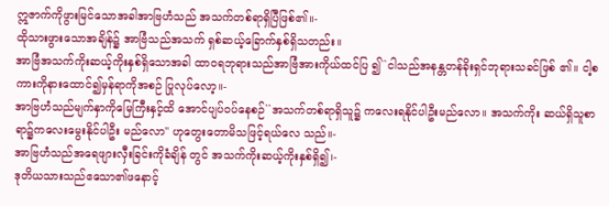ဣဇာက်ကိုဖွားမြင်သောအခါအာဗြဟံသည် အသက်တစ်ရာရှိပြီဖြစ်၏။-
ထိုသားဖွားသောအချိန်၌ အာဗြံသည်အသက် ရှစ်ဆယ့်ခြောက်နှစ်ရှိသတည်း။
အာဗြံအသက်ကိုးဆယ့်ကိုးနှစ်ရှိသောအခါ ထာဝရဘုရားသည်အာဗြံအားကိုယ်ထင်ပြ ၍``ငါသည်အနန္တတန်ခိုးရှင်ဘုရားသခင်ဖြစ် ၏။ ငါ့စကားကိုနားထောင်၍မှန်ရာကိုအစဉ် ပြုလုပ်လော့။-
အာဗြဟံသည်မျက်နှာကိုမြေကြီးနှင့်ထိ အောင်ပျပ်ဝပ်နေစဉ်``အသက်တစ်ရာရှိသူ၌ ကလေးရနိုင်ပါဦးမည်လော။ အသက်ကိုး ဆယ်ရှိသူစာရာ၌ကလေးမွေးနိုင်ပါဦး မည်လော'' ဟုတွေးတောမိသဖြင့်ရယ်လေ သည်။-
အာဗြဟံသည်အရေဖျားလှီးခြင်းကိုခံချိန် တွင် အသက်ကိုးဆယ့်ကိုးနှစ်ရှိ၍၊-
ဒုတိယသားသည်ဧသော၏ဖနောင့်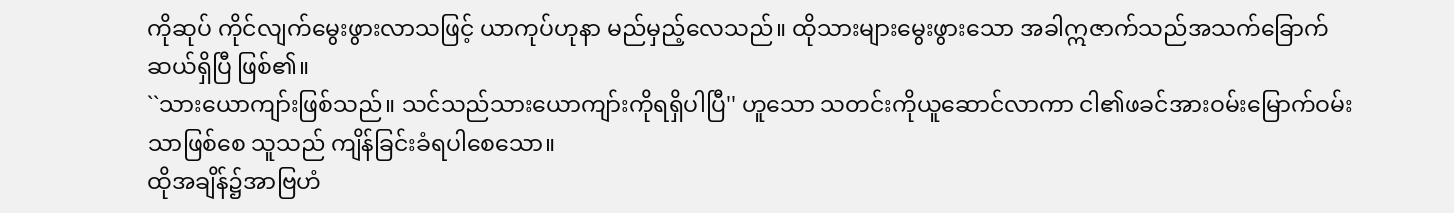ကိုဆုပ် ကိုင်လျက်မွေးဖွားလာသဖြင့် ယာကုပ်ဟုနာ မည်မှည့်လေသည်။ ထိုသားများမွေးဖွားသော အခါဣဇာက်သည်အသက်ခြောက်ဆယ်ရှိပြီ ဖြစ်၏။
``သားယောကျာ်းဖြစ်သည်။ သင်သည်သားယောကျာ်းကိုရရှိပါပြီ'' ဟူသော သတင်းကိုယူဆောင်လာကာ ငါ၏ဖခင်အားဝမ်းမြောက်ဝမ်းသာဖြစ်စေ သူသည် ကျိန်ခြင်းခံရပါစေသော။
ထိုအချိန်၌အာဗြဟံ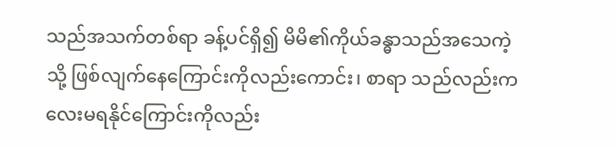သည်အသက်တစ်ရာ ခန့်ပင်ရှိ၍ မိမိ၏ကိုယ်ခန္ဓာသည်အသေကဲ့သို့ ဖြစ်လျက်နေကြောင်းကိုလည်းကောင်း၊ စာရာ သည်လည်းကလေးမရနိုင်ကြောင်းကိုလည်း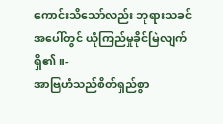ကောင်းသိသော်လည်း ဘုရားသခင်အပေါ်တွင် ယုံကြည်မှုခိုင်မြဲလျက်ရှိ၏။-
အာဗြဟံသည်စိတ်ရှည်စွာ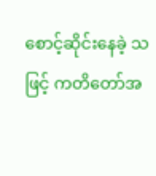စောင့်ဆိုင်းနေခဲ့ သဖြင့် ကတိတော်အ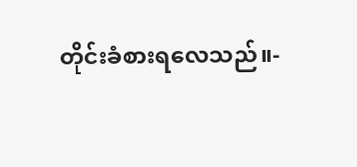တိုင်းခံစားရလေသည်။-